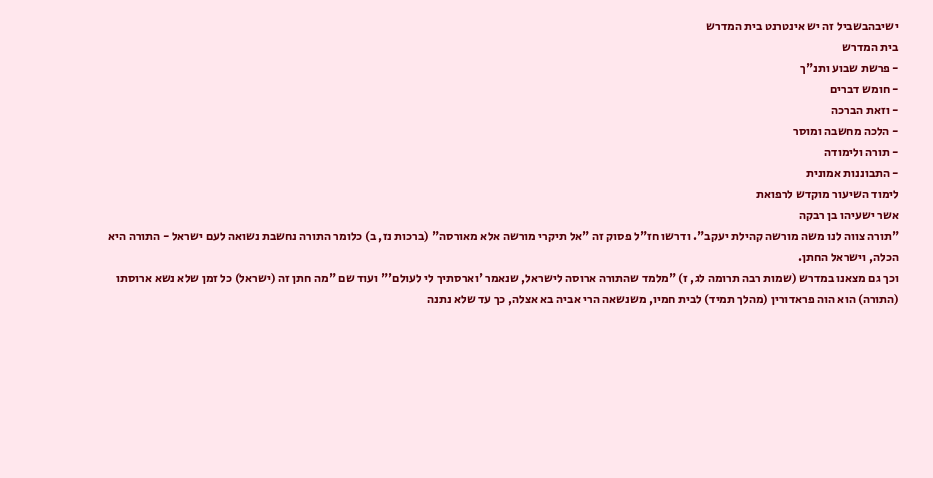ישיבהבשביל זה יש אינטרנט בית המדרש
בית המדרש
- פרשת שבוע ותנ"ך
- חומש דברים
- וזאת הברכה
- הלכה מחשבה ומוסר
- תורה ולימודה
- התבוננות אמונית
לימוד השיעור מוקדש לרפואת
אשר ישעיהו בן רבקה
"תורה צווה לנו משה מורשה קהילת יעקב". ודרשו חז"ל פסוק זה "אל תיקרי מורשה אלא מאורסה" (ברכות נז, ב) כלומר התורה נחשבת נשואה לעם ישראל - התורה היא הכלה, וישראל החתן.
וכך גם מצאנו במדרש (שמות רבה תרומה לג, ז) "מלמד שהתורה ארוסה לישראל, שנאמר 'וארסתיך לי לעולם'" ועוד שם "מה חתן זה (ישראל) כל זמן שלא נשא ארוסתו (התורה) הוא הוה פראדורין (מהלך תמיד) לבית חמיו, משנשאה הרי אביה בא אצלה, כך עד שלא נתנה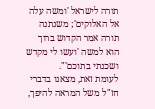תורה לישראל 'ומשה עלה אל האלוקים'; משנתנה תורה אמר הקדוש ברוך הוא למשה 'ועשו לי מקדש ושכנתי בתוכם'".
לעומת זאת, מצאנו בדברי חז"ל משל המראה להיפך,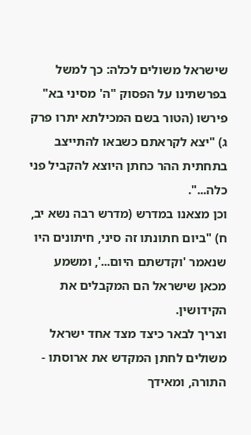שישראל משולים לכלה: כך למשל בפרשתינו על הפסוק "ה' מסיני בא" פירשו (הטור בשם המכילתא יתרו פרק ג) "יצא לקראתם כשבאו להתייצב בתחתית ההר כחתן היוצא להקביל פני כלה...".
וכן מצאנו במדרש (מדרש רבה נשא יב, ח) "ביום חתונתו זה סיני, חיתונים היו שנאמר 'וקדשתם היום...', ומשמע מכאן שישראל הם המקבלים את הקידושין.
וצריך לבאר כיצד מצד אחד ישראל משולים לחתן המקדש את ארוסתו - התורה, ומאידך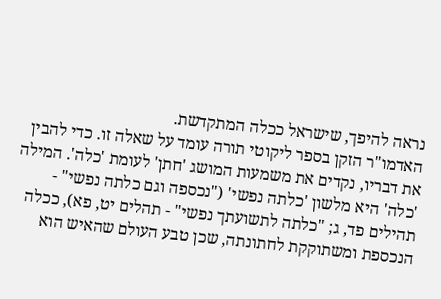נראה להיפך, שישראל ככלה המתקדשת.
האדמו"ר הזקן בספר ליקוטי תורה עומד על שאלה זו. כדי להבין את דבריו, נקדים את משמעות המושג 'חתן' לעומת 'כלה'. המילה 'כלה' היא מלשון 'כלתה נפשי' ("נכספה וגם כלתה נפשי" - תהילים פד, ג; "כלתה לתשועתך נפשי" - תהלים יט, פא), ככלה הנכספת ומשתוקקת לחתונתה, שכן טבע העולם שהאיש הוא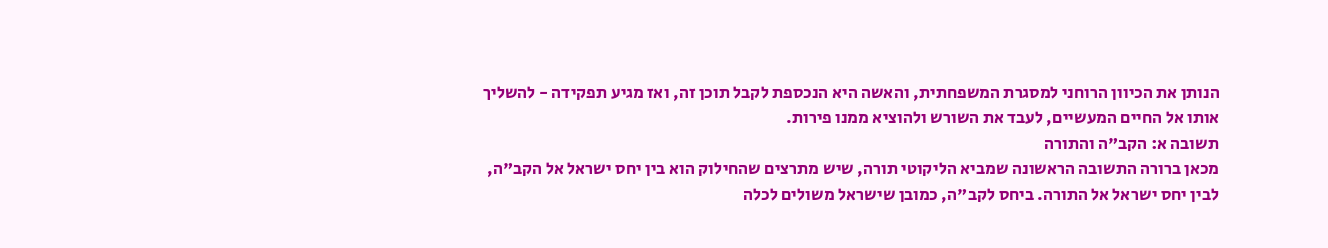הנותן את הכיוון הרוחני למסגרת המשפחתית, והאשה היא הנכספת לקבל תוכן זה, ואז מגיע תפקידה - להשליך אותו אל החיים המעשיים, לעבד את השורש ולהוציא ממנו פירות.
תשובה א: הקב"ה והתורה
מכאן ברורה התשובה הראשונה שמביא הליקוטי תורה, שיש מתרצים שהחילוק הוא בין יחס ישראל אל הקב"ה, לבין יחס ישראל אל התורה. ביחס לקב"ה, כמובן שישראל משולים לכלה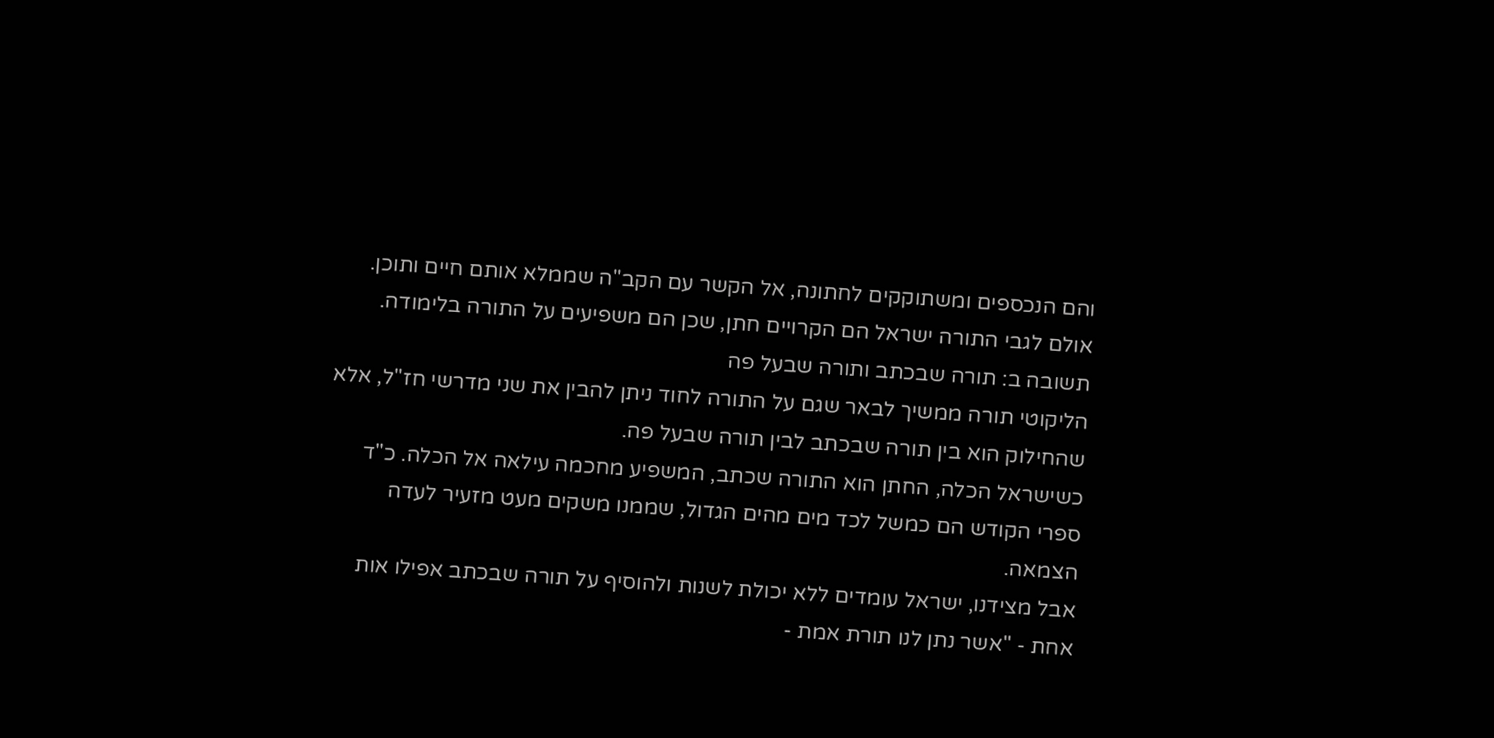והם הנכספים ומשתוקקים לחתונה, אל הקשר עם הקב"ה שממלא אותם חיים ותוכן. אולם לגבי התורה ישראל הם הקרויים חתן, שכן הם משפיעים על התורה בלימודה.
תשובה ב: תורה שבכתב ותורה שבעל פה
הליקוטי תורה ממשיך לבאר שגם על התורה לחוד ניתן להבין את שני מדרשי חז"ל, אלא שהחילוק הוא בין תורה שבכתב לבין תורה שבעל פה.
כשישראל הכלה, החתן הוא התורה שכתב, המשפיע מחכמה עילאה אל הכלה. כ"ד ספרי הקודש הם כמשל לכד מים מהים הגדול, שממנו משקים מעט מזעיר לעדה הצמאה.
אבל מצידנו, ישראל עומדים ללא יכולת לשנות ולהוסיף על תורה שבכתב אפילו אות אחת - "אשר נתן לנו תורת אמת -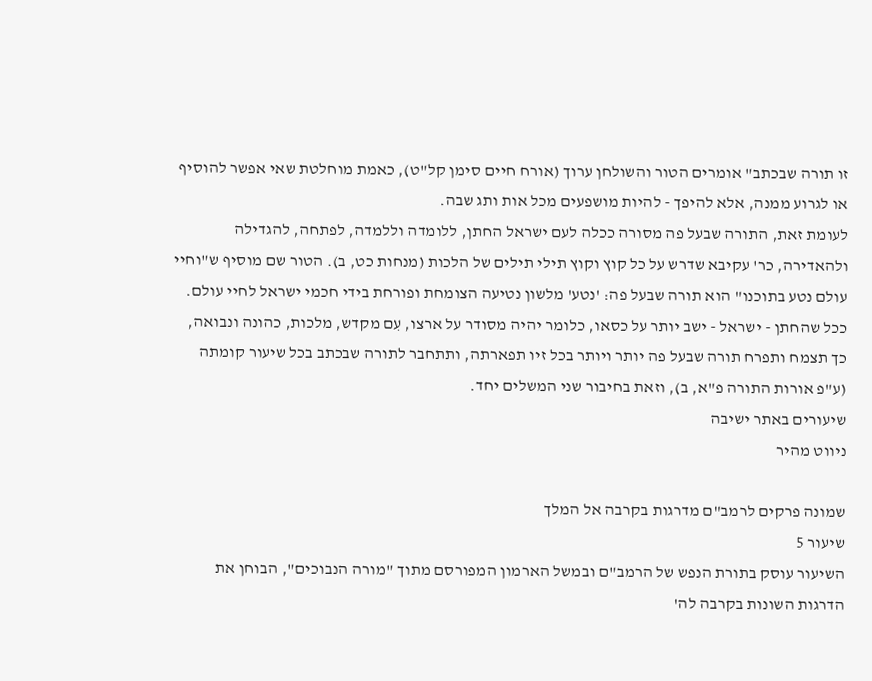זו תורה שבכתב" אומרים הטור והשולחן ערוך (אורח חיים סימן קל"ט), כאמת מוחלטת שאי אפשר להוסיף או לגרוע ממנה, אלא להיפך - להיות מושפעים מכל אות ותג שבה.
לעומת זאת, התורה שבעל פה מסורה ככלה לעם ישראל החתן, ללומדה וללמדה, לפתחה, להגדילה ולהאדירה, כר' עקיבא שדרש על כל קוץ וקוץ תילי תילים של הלכות (מנחות כט, ב). הטור שם מוסיף ש"וחיי עולם נטע בתוכנו" הוא תורה שבעל פה: 'נטע' מלשון נטיעה הצומחת ופורחת בידי חכמי ישראל לחיי עולם.
ככל שהחתן - ישראל - ישב יותר על כסאו, כלומר יהיה מסודר על ארצו, עִם מקדש, מלכות, כהונה ונבואה, כך תצמח ותפרח תורה שבעל פה יותר ויותר בכל זיו תפארתה, ותתחבר לתורה שבכתב בכל שיעור קומתה (ע"פ אורות התורה פ"א, ב), וזאת בחיבור שני המשלים יחד.
שיעורים באתר ישיבה
ניווט מהיר

שמונה פרקים לרמב"ם מדרגות בקרבה אל המלך
שיעור 5
השיעור עוסק בתורת הנפש של הרמב"ם ובמשל הארמון המפורסם מתוך "מורה הנבוכים", הבוחן את הדרגות השונות בקרבה לה'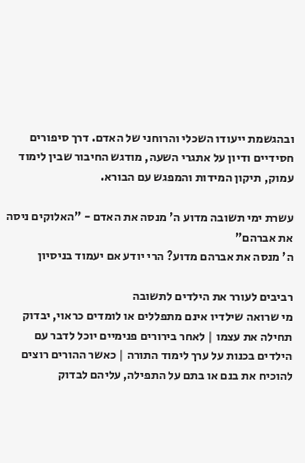ובהגשמת ייעודו השכלי והרוחני של האדם. דרך סיפורים חסידיים ודיון על אתגרי השעה, מודגש החיבור שבין לימוד עמוק, תיקון המידות והמפגש עם הבורא.

עשרת ימי תשובה מדוע ה' מנסה את האדם - "האלוקים ניסה את אברהם"
ה' מנסה את אברהם מדוע? הרי יודע אם יעמוד בניסיון

רביבים לעורר את הילדים לתשובה
מי שרואה שילדיו אינם מתפללים או לומדים כראוי, יבדוק תחילה את עצמו | לאחר בירורים פנימיים יוכל לדבר עם הילדים בכנות על ערך לימוד התורה | כאשר ההורים רוצים להוכיח את בנם או בתם על התפילה, עליהם לבדוק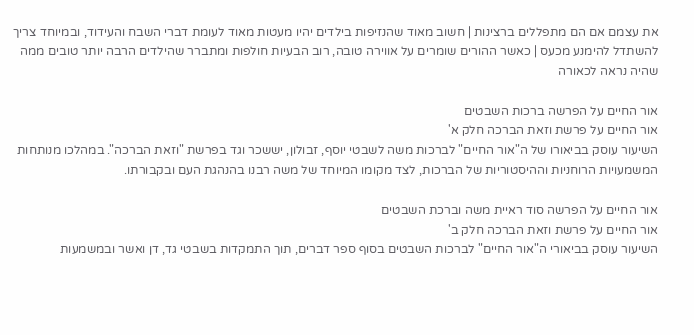את עצמם אם הם מתפללים ברצינות | חשוב מאוד שהנזיפות בילדים יהיו מעטות מאוד לעומת דברי השבח והעידוד, ובמיוחד צריך להשתדל להימנע מכעס | כאשר ההורים שומרים על אווירה טובה, רוב הבעיות חולפות ומתברר שהילדים הרבה יותר טובים ממה שהיה נראה לכאורה

אור החיים על הפרשה ברכות השבטים
אור החיים על פרשת וזאת הברכה חלק א'
השיעור עוסק בביאורו של ה"אור החיים" לברכות משה לשבטי יוסף, זבולון, יששכר וגד בפרשת "וזאת הברכה". במהלכו מנותחות המשמעויות הרוחניות וההיסטוריות של הברכות, לצד מקומו המיוחד של משה רבנו בהנהגת העם ובקבורתו.

אור החיים על הפרשה סוד ראיית משה וברכת השבטים
אור החיים על פרשת וזאת הברכה חלק ב'
השיעור עוסק בביאורי ה"אור החיים" לברכות השבטים בסוף ספר דברים, תוך התמקדות בשבטי גד, דן ואשר ובמשמעות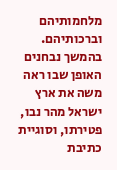מלחמותיהם וברכותיהם. בהמשך נבחנים האופן שבו ראה משה את ארץ ישראל מהר נבו, פטירתו, וסוגיית כתיבת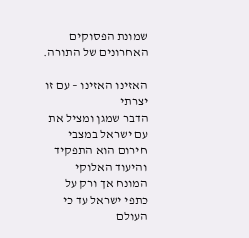שמונת הפסוקים האחרונים של התורה.

האזינו האזינו – עם זו יצרתי
הדבר שמגן ומציל את עם ישראל במצבי חירום הוא התפקיד והיעוד האלוקי המונח אך ורק על כתפי ישראל עד כי העולם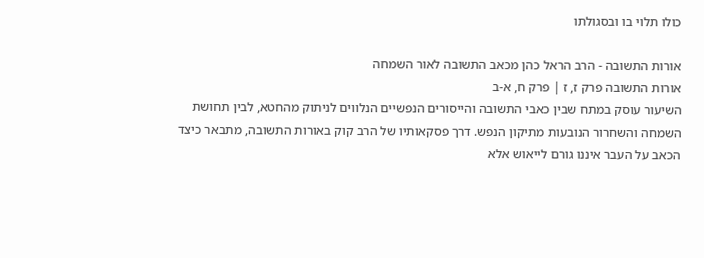כולו תלוי בו ובסגולתו

אורות התשובה - הרב הראל כהן מכאב התשובה לאור השמחה
אורות התשובה פרק ז, ז | פרק ח, א-ב
השיעור עוסק במתח שבין כאבי התשובה והייסורים הנפשיים הנלווים לניתוק מהחטא, לבין תחושת השמחה והשחרור הנובעות מתיקון הנפש. דרך פסקאותיו של הרב קוק באורות התשובה, מתבאר כיצד הכאב על העבר איננו גורם לייאוש אלא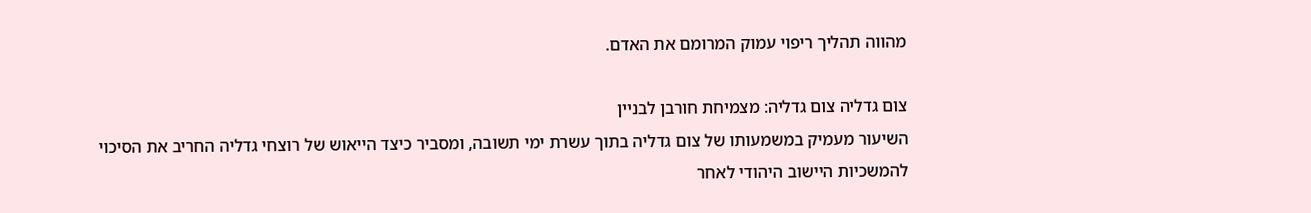מהווה תהליך ריפוי עמוק המרומם את האדם.

צום גדליה צום גדליה: מצמיחת חורבן לבניין
השיעור מעמיק במשמעותו של צום גדליה בתוך עשרת ימי תשובה, ומסביר כיצד הייאוש של רוצחי גדליה החריב את הסיכוי להמשכיות היישוב היהודי לאחר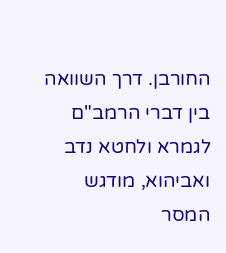החורבן. דרך השוואה בין דברי הרמב"ם לגמרא ולחטא נדב ואביהוא, מודגש המסר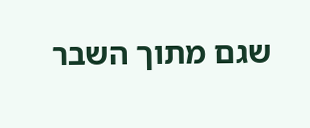שגם מתוך השבר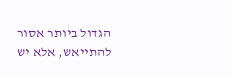הגדול ביותר אסור להתייאש, אלא יש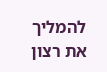להמליך את רצון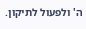ה' ולפעול לתיקון.